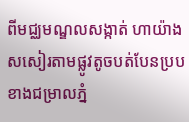ពីមជ្ឈមណ្ឌលសង្កាត់ ហាយ៉ាង សសៀរតាមផ្លូវតូចបត់បែនប្របខាងជម្រាលភ្នំ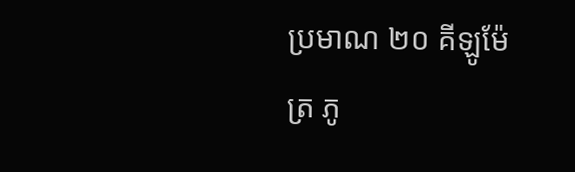ប្រមាណ ២០ គីឡូម៉ែត្រ ភូ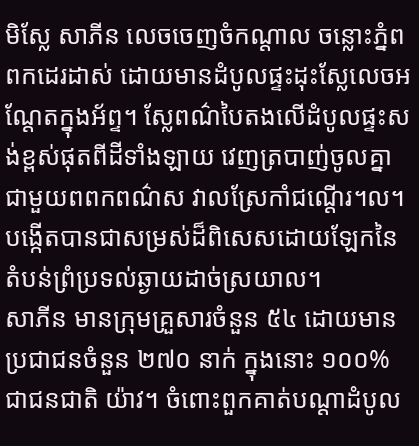មិស្លែ សាភីន លេចចេញចំកណ្តាល ចន្លោះភ្នំពពកដេរដាស់ ដោយមានដំបូលផ្ទះដុះស្លែលេចអណ្តែតក្នុងអ័ព្ទ។ ស្លែពណ៌បៃតងលើដំបូលផ្ទះសង់ខ្ពស់ផុតពីដីទាំងឡាយ វេញត្របាញ់ចូលគ្នាជាមួយពពកពណ៌ស វាលស្រែកាំជណ្តើរ។ល។ បង្កើតបានជាសម្រស់ដ៏ពិសេសដោយឡែកនៃតំបន់ព្រំប្រទល់ឆ្ងាយដាច់ស្រយាល។
សាភីន មានក្រុមគ្រួសារចំនួន ៥៤ ដោយមានប្រជាជនចំនួន ២៧០ នាក់ ក្នុងនោះ ១០០% ជាជនជាតិ យ៉ាវ។ ចំពោះពួកគាត់បណ្តាដំបូល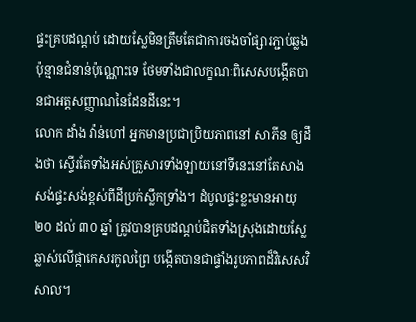ផ្ទះគ្របដណ្ដប់ ដោយស្លែមិនត្រឹមតែជាការចងចាំផ្សារភ្ជាប់ឆ្លងប៉ុន្មានជំនាន់ប៉ុណ្ណោះទេ ថែមទាំងជាលក្ខណៈពិសេសបង្កើតបានជាអត្តសញ្ញាណនៃដែនដីនេះ។
លោក ដាំង វ៉ាន់ហៅ អ្នកមានប្រជាប្រិយភាពនៅ សាភីន ឲ្យដឹងថា ស្ទើរតែទាំងអស់គ្រួសារទាំងឡាយនៅទីនេះនៅតែសាង សង់ផ្ទះសង់ខ្ពស់ពីដីប្រក់ស្លឹកទ្រាំង។ ដំបូលផ្ទះខ្លះមានអាយុ ២០ ដល់ ៣០ ឆ្នាំ ត្រូវបានគ្របដណ្ដប់ជិតទាំងស្រុងដោយស្លែ ឆ្លាស់លើផ្កាកេសរកូលព្រៃ បង្កើតបានជាផ្ទាំងរូបភាពដ៏វិសេសវិសាល។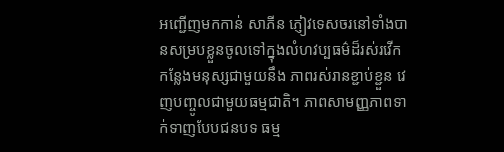អញ្ជើញមកកាន់ សាភីន ភ្ញៀវទេសចរនៅទាំងបានសម្របខ្លួនចូលទៅក្នុងលំហវប្បធម៌ដ៏រស់រវើកកន្លែងមនុស្សជាមួយនឹង ភាពរស់រានខ្ជាប់ខ្ជួន វេញបញ្ចូលជាមួយធម្មជាតិ។ ភាពសាមញ្ញភាពទាក់ទាញបែបជនបទ ធម្ម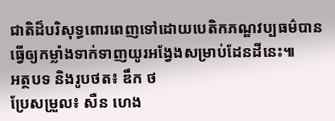ជាតិដ៏បរិសុទ្ធពោរពេញទៅដោយបេតិកភណ្ឌវប្បធម៌បានធ្វើឲ្យកម្លាំងទាក់ទាញយូរអង្វែងសម្រាប់ដែនដីនេះ៕
អត្ថបទ និងរូបថត៖ ឌឹក ថ
ប្រែសម្រួល៖ សឺន ហេង